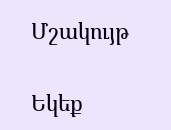Մշակույթ

Եկեք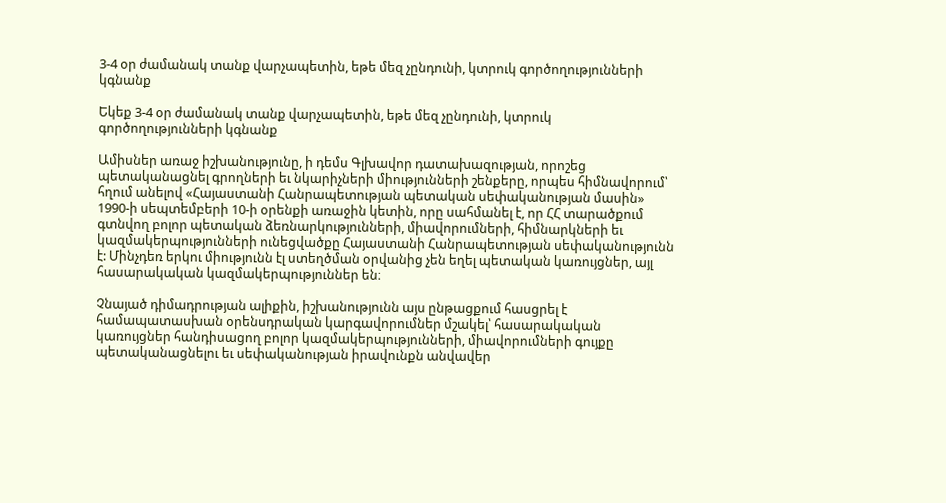3-4 օր ժամանակ տանք վարչապետին, եթե մեզ չընդունի, կտրուկ գործողությունների կգնանք

Եկեք 3-4 օր ժամանակ տանք վարչապետին, եթե մեզ չընդունի, կտրուկ գործողությունների կգնանք

Ամիսներ առաջ իշխանությունը, ի դեմս Գլխավոր դատախազության, որոշեց պետականացնել գրողների եւ նկարիչների միությունների շենքերը, որպես հիմնավորում՝ հղում անելով «Հայաստանի Հանրապետության պետական սեփականության մասին» 1990-ի սեպտեմբերի 10-ի օրենքի առաջին կետին, որը սահմանել է, որ ՀՀ տարածքում գտնվող բոլոր պետական ձեռնարկությունների, միավորումների, հիմնարկների եւ կազմակերպությունների ունեցվածքը Հայաստանի Հանրապետության սեփականությունն է: Մինչդեռ երկու միությունն էլ ստեղծման օրվանից չեն եղել պետական կառույցներ, այլ հասարակական կազմակերպություններ են։

Չնայած դիմադրության ալիքին, իշխանությունն այս ընթացքում հասցրել է համապատասխան օրենսդրական կարգավորումներ մշակել՝ հասարակական կառույցներ հանդիսացող բոլոր կազմակերպությունների, միավորումների գույքը պետականացնելու եւ սեփականության իրավունքն անվավեր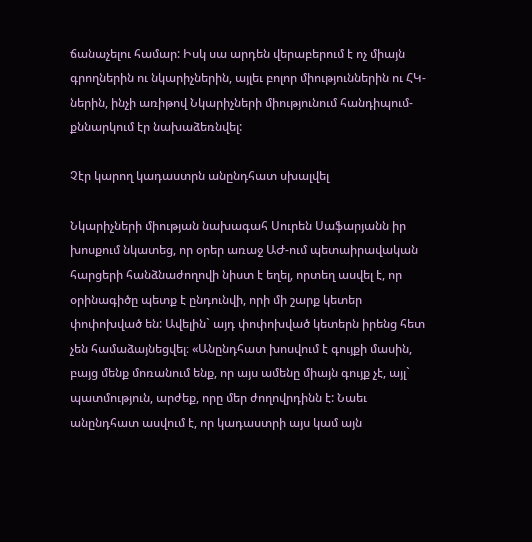ճանաչելու համար: Իսկ սա արդեն վերաբերում է ոչ միայն գրողներին ու նկարիչներին, այլեւ բոլոր միություններին ու ՀԿ-ներին, ինչի առիթով Նկարիչների միությունում հանդիպում-քննարկում էր նախաձեռնվել:

Չէր կարող կադաստրն անընդհատ սխալվել

Նկարիչների միության նախագահ Սուրեն Սաֆարյանն իր խոսքում նկատեց, որ օրեր առաջ ԱԺ-ում պետաիրավական հարցերի հանձնաժողովի նիստ է եղել, որտեղ ասվել է, որ օրինագիծը պետք է ընդունվի, որի մի շարք կետեր փոփոխված են: Ավելին` այդ փոփոխված կետերն իրենց հետ չեն համաձայնեցվել։ «Անընդհատ խոսվում է գույքի մասին, բայց մենք մոռանում ենք, որ այս ամենը միայն գույք չէ, այլ` պատմություն, արժեք, որը մեր ժողովրդինն է: Նաեւ անընդհատ ասվում է, որ կադաստրի այս կամ այն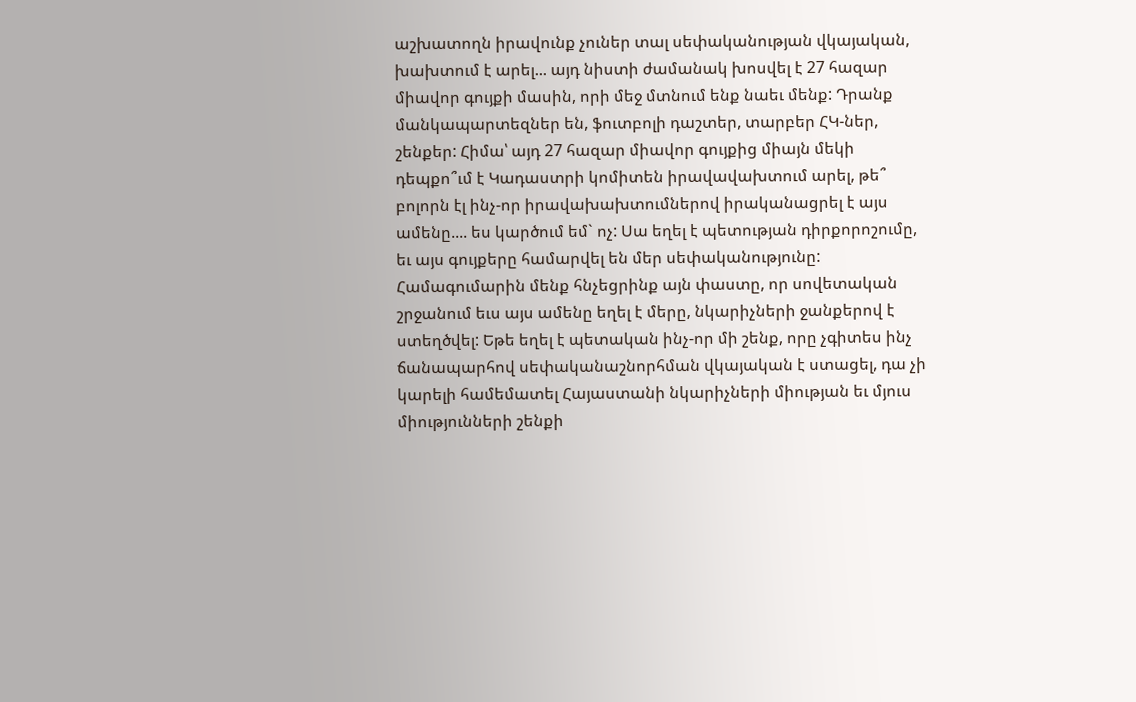աշխատողն իրավունք չուներ տալ սեփականության վկայական, խախտում է արել... այդ նիստի ժամանակ խոսվել է 27 հազար միավոր գույքի մասին, որի մեջ մտնում ենք նաեւ մենք: Դրանք մանկապարտեզներ են, ֆուտբոլի դաշտեր, տարբեր ՀԿ-ներ, շենքեր: Հիմա՝ այդ 27 հազար միավոր գույքից միայն մեկի դեպքո՞ւմ է Կադաստրի կոմիտեն իրավավախտում արել, թե՞ բոլորն էլ ինչ-որ իրավախախտումներով իրականացրել է այս ամենը.... ես կարծում եմ` ոչ: Սա եղել է պետության դիրքորոշումը, եւ այս գույքերը համարվել են մեր սեփականությունը: Համագումարին մենք հնչեցրինք այն փաստը, որ սովետական շրջանում եւս այս ամենը եղել է մերը, նկարիչների ջանքերով է ստեղծվել: Եթե եղել է պետական ինչ-որ մի շենք, որը չգիտես ինչ ճանապարհով սեփականաշնորհման վկայական է ստացել, դա չի կարելի համեմատել Հայաստանի նկարիչների միության եւ մյուս միությունների շենքի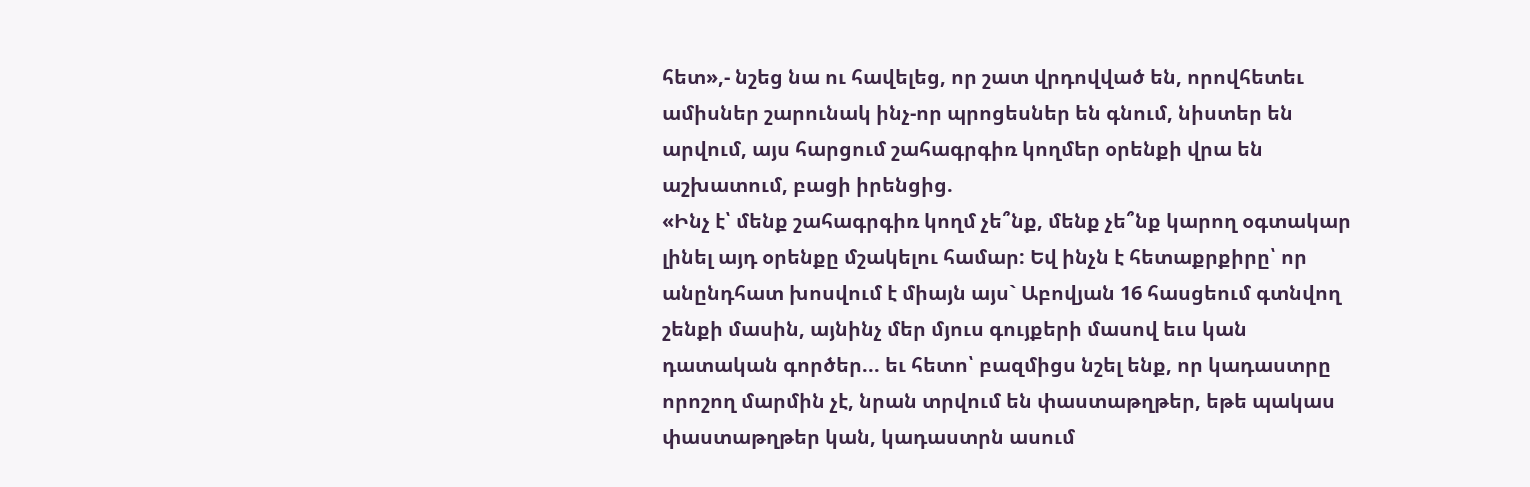հետ»,- նշեց նա ու հավելեց, որ շատ վրդովված են, որովհետեւ ամիսներ շարունակ ինչ-որ պրոցեսներ են գնում, նիստեր են արվում, այս հարցում շահագրգիռ կողմեր օրենքի վրա են աշխատում, բացի իրենցից.
«Ինչ է՝ մենք շահագրգիռ կողմ չե՞նք, մենք չե՞նք կարող օգտակար լինել այդ օրենքը մշակելու համար: Եվ ինչն է հետաքրքիրը՝ որ անընդհատ խոսվում է միայն այս` Աբովյան 16 հասցեում գտնվող շենքի մասին, այնինչ մեր մյուս գույքերի մասով եւս կան դատական գործեր... եւ հետո՝ բազմիցս նշել ենք, որ կադաստրը որոշող մարմին չէ, նրան տրվում են փաստաթղթեր, եթե պակաս փաստաթղթեր կան, կադաստրն ասում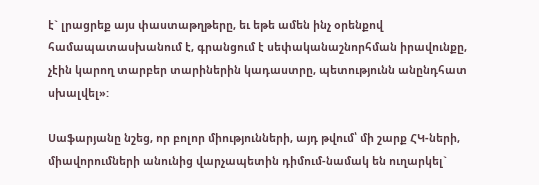է` լրացրեք այս փաստաթղթերը, եւ եթե ամեն ինչ օրենքով համապատասխանում է, գրանցում է սեփականաշնորհման իրավունքը, չէին կարող տարբեր տարիներին կադաստրը, պետությունն անընդհատ սխալվել»:

Սաֆարյանը նշեց, որ բոլոր միությունների, այդ թվում՝ մի շարք ՀԿ-ների, միավորումների անունից վարչապետին դիմում-նամակ են ուղարկել`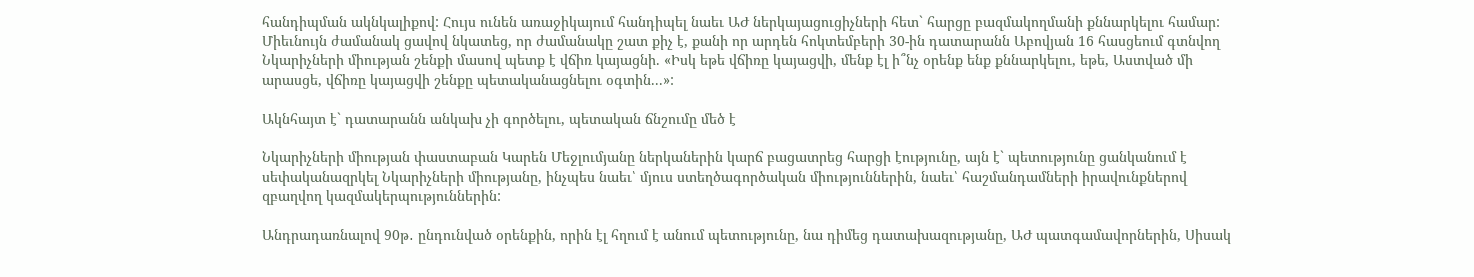հանդիպման ակնկալիքով: Հույս ունեն առաջիկայում հանդիպել նաեւ ԱԺ ներկայացուցիչների հետ` հարցը բազմակողմանի քննարկելու համար: Միեւնույն ժամանակ ցավով նկատեց, որ ժամանակը շատ քիչ է, քանի որ արդեն հոկտեմբերի 30-ին դատարանն Աբովյան 16 հասցեում գտնվող Նկարիչների միության շենքի մասով պետք է վճիռ կայացնի. «Իսկ եթե վճիռը կայացվի, մենք էլ ի՞նչ օրենք ենք քննարկելու, եթե, Աստված մի արասցե, վճիռը կայացվի շենքը պետականացնելու օգտին...»:

Ակնհայտ է` դատարանն անկախ չի գործելու, պետական ճնշումը մեծ է

Նկարիչների միության փաստաբան Կարեն Մեջլումյանը ներկաներին կարճ բացատրեց հարցի էությունը, այն է` պետությունը ցանկանում է սեփականազրկել Նկարիչների միությանը, ինչպես նաեւ՝ մյուս ստեղծագործական միություններին, նաեւ՝ հաշմանդամների իրավունքներով զբաղվող կազմակերպություններին:

Անդրադառնալով 90թ․ ընդունված օրենքին, որին էլ հղում է անում պետությունը, նա դիմեց դատախազությանը, ԱԺ պատգամավորներին, Սիսակ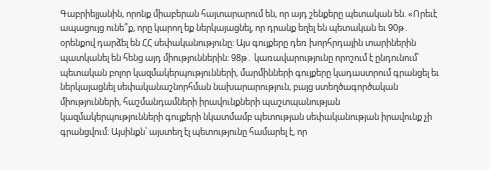Գաբրիելյանին, որոնք միաբերան հայտարարում են, որ այդ շենքերը պետական են. «Որեւէ ապացույց ունե՞ք, որը կարող եք ներկայացնել, որ դրանք եղել են պետական եւ 90թ․ օրենքով դարձել են ՀՀ սեփականությունը: Այս գույքերը դեռ խորհրդային տարիներին պատկանել են հենց այդ միություններին: 98թ․ կառավարությունը որոշում է ընդունում՝ պետական բոլոր կազմակերպությունների, մարմինների գույքերը կադաստրում գրանցել եւ ներկայացնել սեփականաշնորհման նախարարություն, բայց ստեղծագործական միությունների, հաշմանդամների իրավունքների պաշտպանության կազմակերպությունների գույքերի նկատմամբ պետության սեփականության իրավունք չի գրանցվում։ Այսինքն՝ այստեղ էլ պետությունը համարել է, որ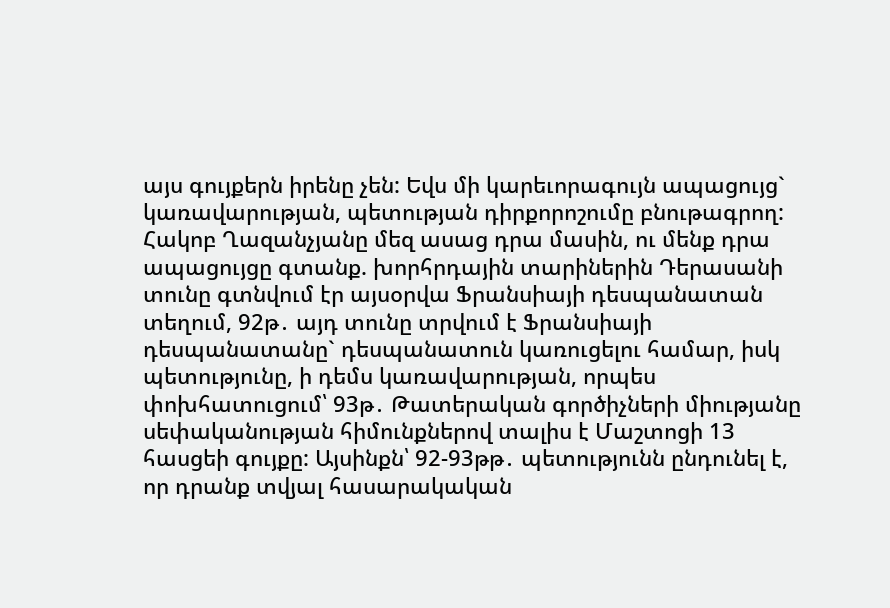այս գույքերն իրենը չեն: Եվս մի կարեւորագույն ապացույց` կառավարության, պետության դիրքորոշումը բնութագրող: Հակոբ Ղազանչյանը մեզ ասաց դրա մասին, ու մենք դրա ապացույցը գտանք. խորհրդային տարիներին Դերասանի տունը գտնվում էր այսօրվա Ֆրանսիայի դեսպանատան տեղում, 92թ․ այդ տունը տրվում է Ֆրանսիայի դեսպանատանը` դեսպանատուն կառուցելու համար, իսկ պետությունը, ի դեմս կառավարության, որպես փոխհատուցում՝ 93թ․ Թատերական գործիչների միությանը սեփականության հիմունքներով տալիս է Մաշտոցի 13 հասցեի գույքը: Այսինքն՝ 92-93թթ․ պետությունն ընդունել է, որ դրանք տվյալ հասարակական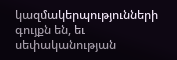կազմակերպությունների գույքն են, եւ սեփականության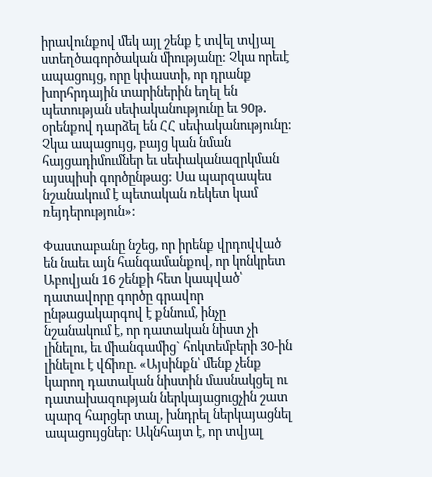իրավունքով մեկ այլ շենք է տվել տվյալ ստեղծագործական միությանը: Չկա որեւէ ապացույց, որը կփաստի, որ դրանք խորհրդային տարիներին եղել են պետության սեփականությունը եւ 90թ․ օրենքով դարձել են ՀՀ սեփականությունը: Չկա ապացույց, բայց կան նման հայցադիմումներ եւ սեփականազրկման այսպիսի գործընթաց: Սա պարզապես նշանակում է պետական ռեկետ կամ ռեյդերություն»:

Փաստաբանը նշեց, որ իրենք վրդովված են նաեւ այն հանգամանքով, որ կոնկրետ Աբովյան 16 շենքի հետ կապված՝ դատավորը գործը գրավոր ընթացակարգով է քննում, ինչը նշանակում է, որ դատական նիստ չի լինելու, եւ միանգամից` հոկտեմբերի 30-ին լինելու է վճիռը. «Այսինքն՝ մենք չենք կարող դատական նիստին մասնակցել ու դատախազության ներկայացուցչին շատ պարզ հարցեր տալ, խնդրել ներկայացնել ապացույցներ: Ակնհայտ է, որ տվյալ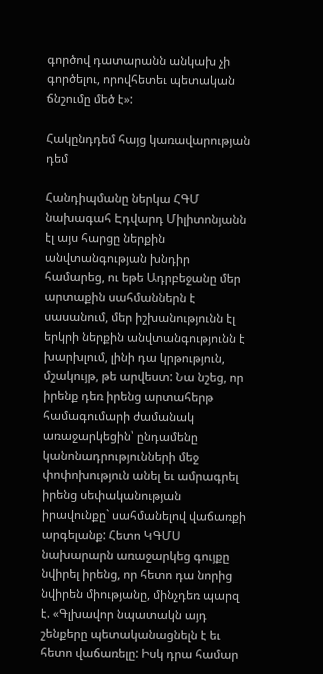գործով դատարանն անկախ չի գործելու, որովհետեւ պետական ճնշումը մեծ է»:

Հակընդդեմ հայց կառավարության դեմ

Հանդիպմանը ներկա ՀԳՄ նախագահ Էդվարդ Միլիտոնյանն էլ այս հարցը ներքին անվտանգության խնդիր համարեց, ու եթե Ադրբեջանը մեր արտաքին սահմաններն է սասանում, մեր իշխանությունն էլ երկրի ներքին անվտանգությունն է խարխլում, լինի դա կրթություն, մշակույթ, թե արվեստ: Նա նշեց, որ իրենք դեռ իրենց արտահերթ համագումարի ժամանակ առաջարկեցին՝ ընդամենը կանոնադրությունների մեջ փոփոխություն անել եւ ամրագրել իրենց սեփականության իրավունքը` սահմանելով վաճառքի արգելանք: Հետո ԿԳՄՍ նախարարն առաջարկեց գույքը նվիրել իրենց, որ հետո դա նորից նվիրեն միությանը, մինչդեռ պարզ է. «Գլխավոր նպատակն այդ շենքերը պետականացնելն է եւ հետո վաճառելը: Իսկ դրա համար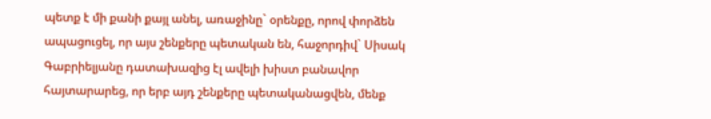պետք է մի քանի քայլ անել, առաջինը` օրենքը, որով փորձեն ապացուցել, որ այս շենքերը պետական են, հաջորդիվ` Սիսակ Գաբրիելյանը դատախազից էլ ավելի խիստ բանավոր հայտարարեց, որ երբ այդ շենքերը պետականացվեն, մենք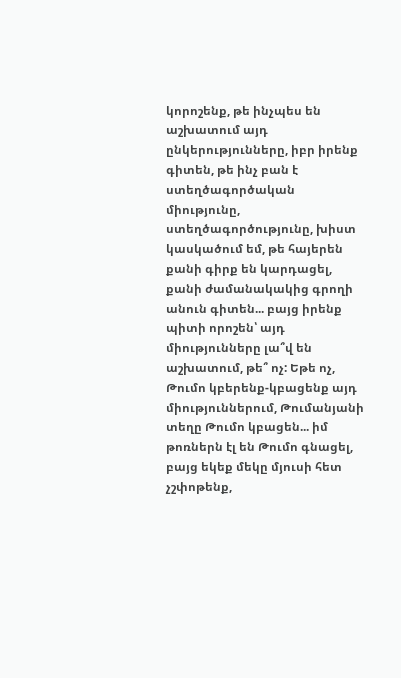կորոշենք, թե ինչպես են աշխատում այդ ընկերությունները, իբր իրենք գիտեն, թե ինչ բան է ստեղծագործական միությունը, ստեղծագործությունը, խիստ կասկածում եմ, թե հայերեն քանի գիրք են կարդացել, քանի ժամանակակից գրողի անուն գիտեն... բայց իրենք պիտի որոշեն՝ այդ միությունները լա՞վ են աշխատում, թե՞ ոչ: Եթե ոչ, Թումո կբերենք-կբացենք այդ միություններում, Թումանյանի տեղը Թումո կբացեն... իմ թոռներն էլ են Թումո գնացել, բայց եկեք մեկը մյուսի հետ չշփոթենք,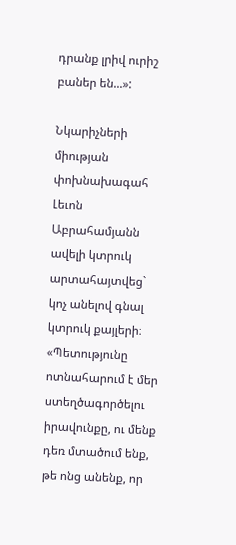դրանք լրիվ ուրիշ բաներ են...»:

Նկարիչների միության փոխնախագահ Լեւոն Աբրահամյանն ավելի կտրուկ արտահայտվեց` կոչ անելով գնալ կտրուկ քայլերի։ «Պետությունը ոտնահարում է մեր ստեղծագործելու իրավունքը, ու մենք դեռ մտածում ենք, թե ոնց անենք, որ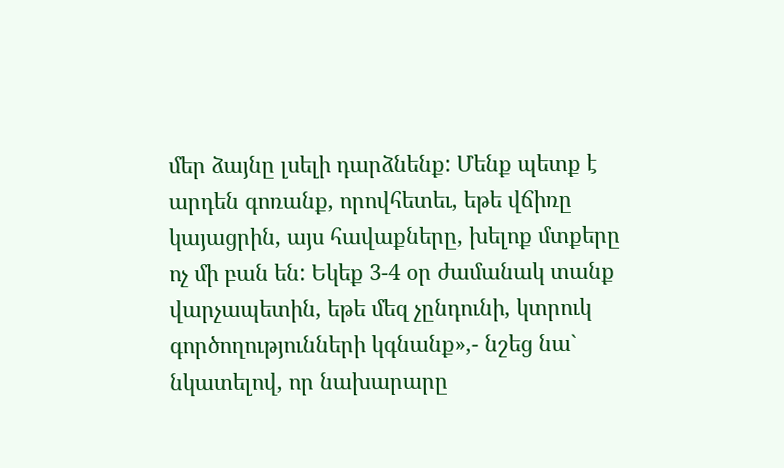մեր ձայնը լսելի դարձնենք: Մենք պետք է արդեն գոռանք, որովհետեւ, եթե վճիռը կայացրին, այս հավաքները, խելոք մտքերը ոչ մի բան են: Եկեք 3-4 օր ժամանակ տանք վարչապետին, եթե մեզ չընդունի, կտրուկ գործողությունների կգնանք»,- նշեց նա` նկատելով, որ նախարարը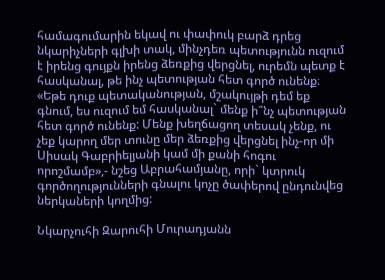համագումարին եկավ ու փափուկ բարձ դրեց նկարիչների գլխի տակ, մինչդեռ պետությունն ուզում է իրենց գույքն իրենց ձեռքից վերցնել, ուրեմն պետք է հասկանալ, թե ինչ պետության հետ գործ ունենք։ «Եթե դուք պետականության, մշակույթի դեմ եք գնում, ես ուզում եմ հասկանալ` մենք ի՞նչ պետության հետ գործ ունենք: Մենք խեղճացող տեսակ չենք, ու չեք կարող մեր տունը մեր ձեռքից վերցնել ինչ-որ մի Սիսակ Գաբրիելյանի կամ մի քանի հոգու որոշմամբ»,- նշեց Աբրահամյանը, որի` կտրուկ գործողությունների գնալու կոչը ծափերով ընդունվեց ներկաների կողմից:

Նկարչուհի Զարուհի Մուրադյանն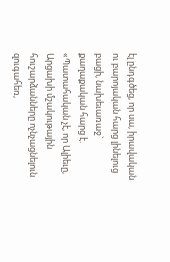էլ ընդգծեց, որ սա, իրավական ու բարոյական հարց լինելուց բացի, նախեւառաջ` քաղաքական հարց է. «Պատահական չէ, որ Ալիեւը, Արցախի մշակութային հուշարձանները ոչնչացնելուն զուգահեռ,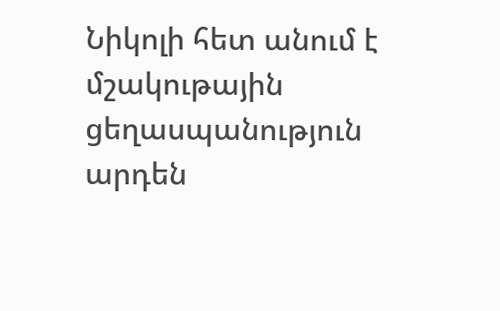Նիկոլի հետ անում է մշակութային ցեղասպանություն արդեն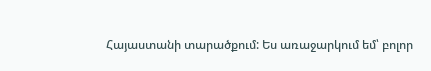Հայաստանի տարածքում: Ես առաջարկում եմ՝ բոլոր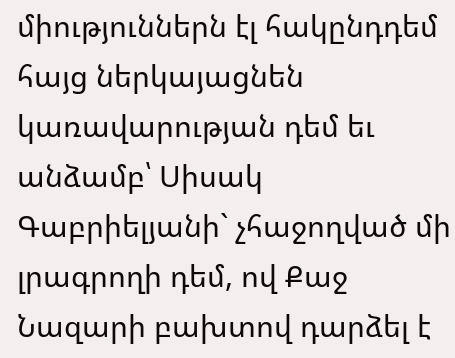միություններն էլ հակընդդեմ հայց ներկայացնեն կառավարության դեմ եւ անձամբ՝ Սիսակ Գաբրիելյանի` չհաջողված մի լրագրողի դեմ, ով Քաջ Նազարի բախտով դարձել է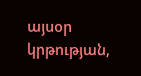այսօր կրթության,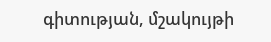գիտության, մշակույթի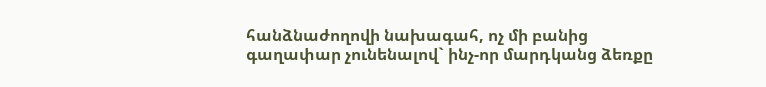հանձնաժողովի նախագահ, ոչ մի բանից գաղափար չունենալով` ինչ-որ մարդկանց ձեռքը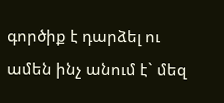գործիք է դարձել ու ամեն ինչ անում է` մեզ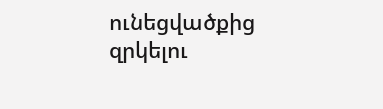ունեցվածքից զրկելու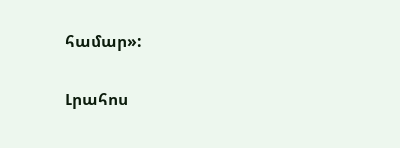համար»:

Լրահոս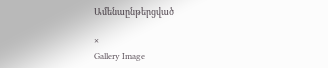Ամենաընթերցված

×
Gallery Image